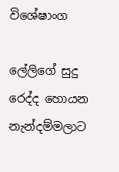විශේෂාංග

ලේලිගේ සුදු රෙද්ද හොයන නැන්දම්මලාට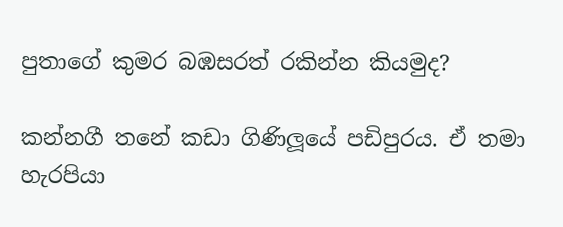පුතාගේ කුමර බඹසරත් රකින්න කියමුද?

කන්නගී තනේ කඩා ගිණිලූයේ පඩිපුරය. ඒ තමා හැරපියා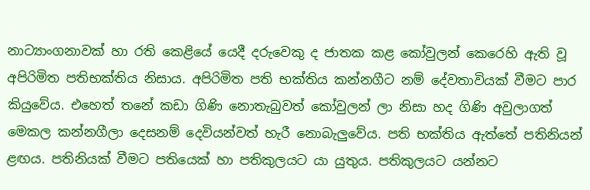නාට්‍යාංගනාවක් හා රති කෙළියේ යෙදී දරුවෙකු ද ජාතක කළ කෝවුලන් කෙරෙහි ඇති වූ අපිරිමිත පතිභක්තිය නිසාය. අපිරිමිත පති භක්තිය කන්නගීට නම් දේවතාවියක් වීමට පාර කියුවේය. එහෙත් තනේ කඩා ගිණි නොතැබුවත් කෝවුලන් ලා නිසා හද ගිණි අවුලාගත් මෙකල කන්නගීලා දෙසනම් දෙවියන්වත් හැරී නොබැලුවේය. පති භක්තිය ඇත්තේ පතිනියන් ළඟය. පතිනියක් වීමට පතියෙක් හා පතිකුලයට යා යුතුය. පතිකුලයට යන්නට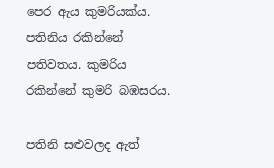පෙර ඇය කුමරියක්ය. පතිනිය රකින්නේ පතිවතය. කුමරිය රකින්නේ කුමරි බඹසරය.

පතිනි සළුවලද ඇත්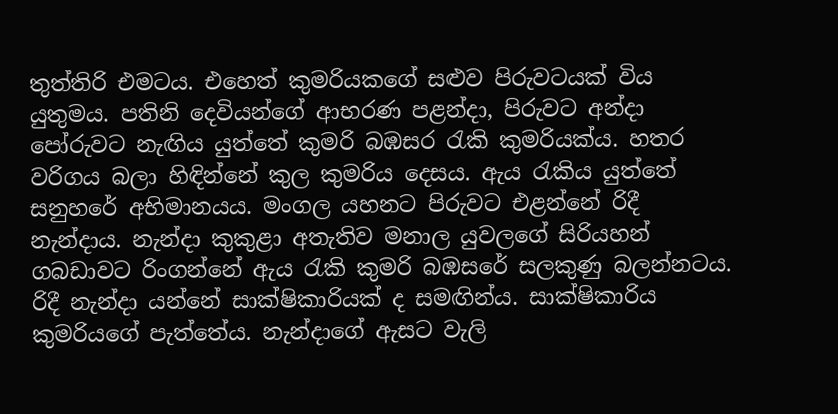තුත්තිරි එමටය. එහෙත් කුමරියකගේ සළුව පිරුවටයක් විය යුතුමය. පතිනි දෙවියන්ගේ ආභරණ පළන්දා, පිරුවට අන්දා පෝරුවට නැඟිය යුත්තේ කුමරි බඹසර රැකි කුමරියක්ය. හතර වරිගය බලා හිඳින්නේ කුල කුමරිය දෙසය. ඇය රැකිය යුත්තේ සනුහරේ අභිමානයය. මංගල යහනට පිරුවට එළන්නේ රිදී නැන්දාය. නැන්දා කුකුළා අතැතිව මනාල යුවලගේ සිරියහන් ගබඩාවට රිංගන්නේ ඇය රැකි කුමරි බඹසරේ සලකුණු බලන්නටය. රිදී නැන්දා යන්නේ සාක්ෂිකාරියක් ද සමඟින්ය. සාක්ෂිකාරිය කුමරියගේ පැත්තේය. නැන්දාගේ ඇසට වැලි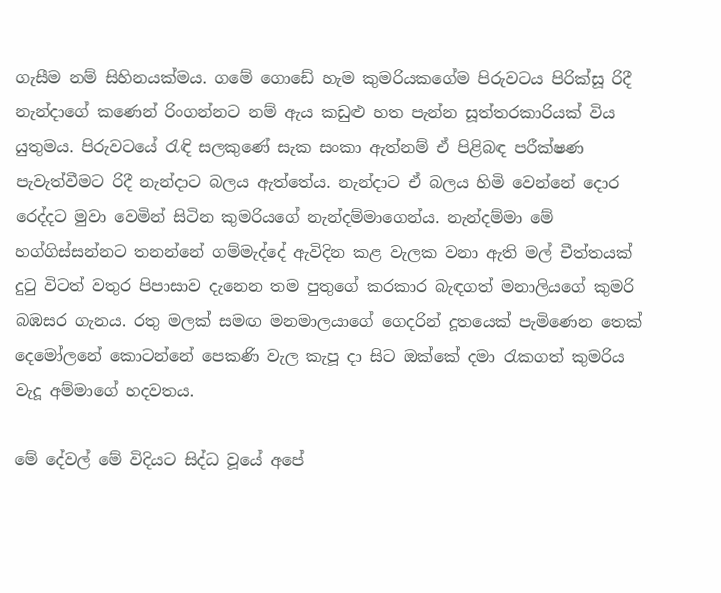ගැසීම නම් සිහිනයක්මය. ගමේ ගො‍ඩේ හැම කුමරියකගේම පිරුවටය පිරික්සූ රිදී නැන්දාගේ කණෙන් රිංගන්නට නම් ඇය කඩුළු හත පැන්න සූත්තරකාරියක් විය යුතුමය. පිරුවටයේ රැඳි සලකුණේ සැක සංකා ඇත්නම් ඒ පිළිබඳ පරීක්ෂණ පැවැත්වීමට රිදී නැන්දාට බලය ඇත්තේය. නැන්දාට ඒ බලය හිමි වෙන්නේ දොර රෙද්දට මුවා වෙමින් සිටින කුමරියගේ නැන්දම්මාගෙන්ය. නැන්දම්මා මේ හග්ගිස්සන්නට තනන්නේ ගම්මැද්දේ ඇවිදින කළ වැලක වනා ඇති මල් චීත්තයක් දුටු විටත් වතුර පිපාසාව දැනෙන තම පුතුගේ කරකාර බැඳගත් මනාලියගේ කුමරි බඹසර ගැනය. රතු මලක් සමඟ මනමාලයාගේ ගෙදරින් දූතයෙක් පැමිණෙන තෙක් දෙමෝලනේ කොටන්නේ පෙකණි වැල කැපූ දා සිට ඔක්කේ දමා රැකගත් කුමරිය වැදූ අම්මාගේ හදවතය.

මේ දේවල් මේ විදියට සිද්ධ වූයේ අපේ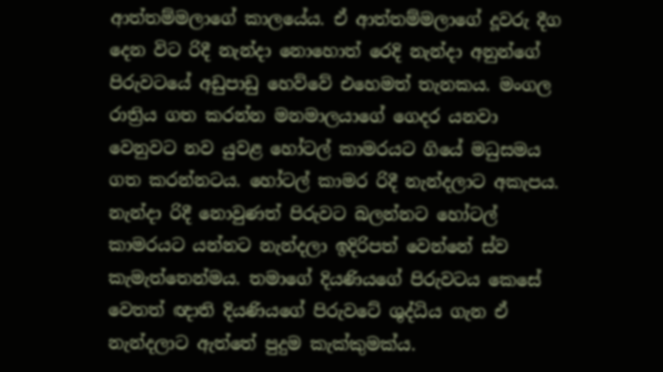ආත්තම්මලාගේ කාලයේය. ඒ ආත්තම්මලාගේ දූවරු දීග දෙන විට රිදී නැන්දා නොහොත් රෙදි නැන්දා අනුන්ගේ පිරුවටයේ අඩුපාඩු හෙව්වේ එහෙමත් තැනකය. මංගල රාත්‍රිය ගත කරන්න මනමාලයාගේ ගෙදර යනවා වෙනුවට නව යුවළ හෝටල් කාමරයට ගියේ මධුසමය ගත කරන්නටය. හෝටල් කාමර රිදී නැන්දලාට අකැපය. නැන්දා රිදී නොවුණත් පිරුවට බලන්නට හෝටල් කාමරයට යන්නට නැන්දලා ඉදිරිපත් වෙන්නේ ස්ව කැමැත්තෙන්මය. තමාගේ දියණියගේ පිරුවටය කෙසේ වෙතත් ඥාති දියණියගේ පිරුවටේ ශුද්ධිය ගැන ඒ නැන්දලාට ඇත්තේ පුදුම කැක්කුමක්ය.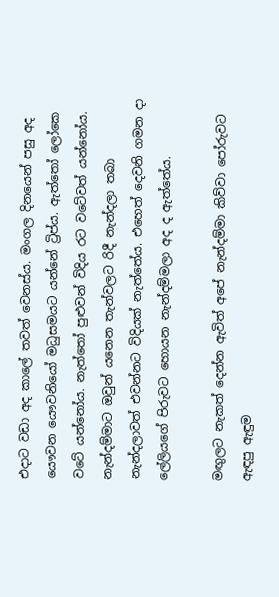එදාට වඩා අද කාලේ තවත් වෙනස්ය. මංගල දිනයෙන් පසු අද යෞවන යෞවනියෝ මධුසමයට යන්නේ ට්‍රිප්ය. ඇත්තෝ ලෝකෙ වටේ යන්නෝය. නැත්තෝ පුළුවන් විදිය රට වටේවත් යන්නෝය. නැන්දම්මාට ඔවුන් යනෙන තැන්වලට රිදී නැන්දලා තබා නැන්දලාවත් එවන්නට විදියක් නැත්තේය. එහෙත් දෙවනි ගමන දා ලේලියගේ පිරුවට හොයන නැන්දම්මලා අද ද ඇත්තේය.

මඟුලට නැකත් දෙන්න ඇවිත් අපේ නැන්දම්මා කිව්වා පෝරුවට ඇඳපු ඇඳුම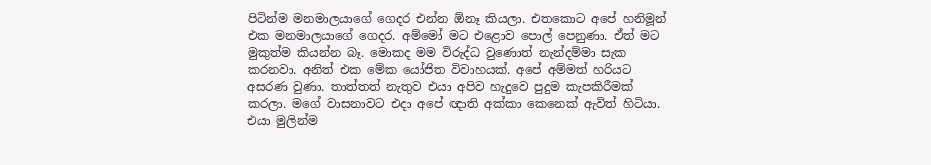පිටින්ම මනමාලයාගේ ගෙදර එන්න ඕනෑ කියලා. එතකොට අපේ හනිමූන් එක මනමාලයාගේ ගෙදර. අම්මෝ මට එළොව පොල් පෙනුණා. ඒත් මට මුකුත්ම කියන්න බෑ. මොකද මම විරුද්ධ වුණොත් නැන්දම්මා සැක කරනවා. අනිත් එක මේක යෝජිත විවාහයක්. අපේ අම්මත් හරියට අසරණ වුණා. තාත්තත් නැතුව එයා අපිව හැදුවෙ පුදුම කැපකිරීමක් කරලා. මගේ වාසනාවට එදා අපේ ඥාති අක්කා කෙනෙක් ඇවිත් හිටියා. එයා මුලින්ම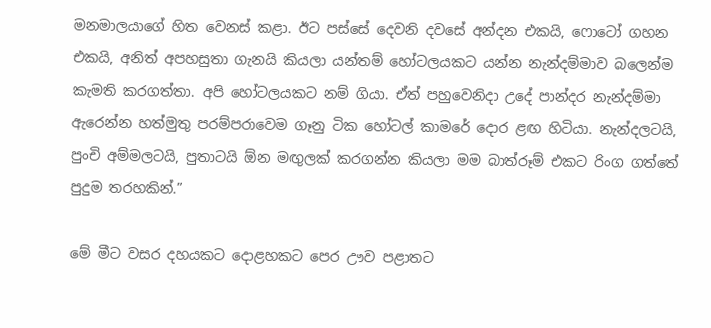මනමාලයාගේ හිත වෙනස් කළා. ඊට පස්සේ දෙවනි දවසේ අන්දන එකයි, ෆොටෝ ගහන එකයි, අනිත් අපහසුතා ගැනයි කියලා යන්තම් හෝටලයකට යන්න නැන්දම්මාව බලෙන්ම කැමති කරගත්තා. අපි හෝටලයකට නම් ගියා. ඒත් පහුවෙනිදා උදේ පාන්දර නැන්දම්මා ඇරෙන්න හත්මුතු පරම්පරාවෙම ගෑනු ටික හෝටල් කාමරේ දොර ළඟ හිටියා. නැන්දලටයි, පුංචි අම්මලටයි, පුතාටයි ඕන මඟුලක් කරගන්න කියලා මම බාත්රූම් එකට රිංග ගත්තේ පුදුම තරහකින්.”

මේ මීට වසර දහයකට දොළහකට පෙර ඌව පළාතට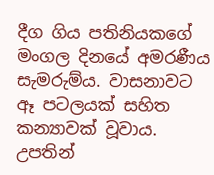දීග ගිය පතිනියකගේ මංගල දිනයේ අමරණීය සැමරුම්ය. වාසනාවට ඈ පටලයක් සහිත කන්‍යාවක් වූවාය. උපතින්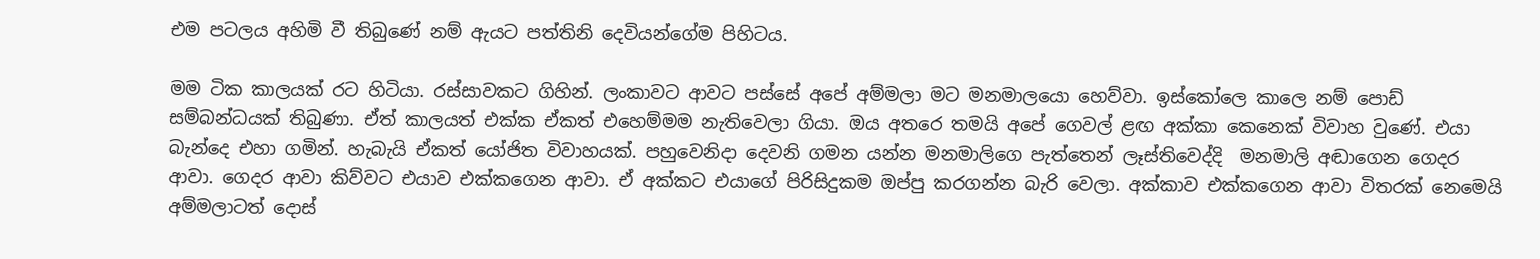එම පටලය අහිමි වී තිබුණේ නම් ඇයට පත්තිනි දෙවියන්ගේම පිහිටය.

මම ටික කාලයක් රට හිටියා. රස්සාවකට ගිහින්. ලංකාවට ආවට පස්සේ අපේ අම්මලා මට මනමාලයො හෙව්වා. ඉස්කෝලෙ කාලෙ නම් පොඩ් සම්බන්ධයක් තිබුණා. ඒත් කාලයත් එක්ක ඒකත් එ‍හෙම්මම නැතිවෙලා ගියා. ඔය අතරෙ තමයි අපේ ගෙවල් ළඟ අක්කා කෙනෙක් විවාහ වුණේ. එයා බැන්දෙ එහා ගමින්. හැබැයි ඒකත් යෝජිත විවාහයක්. පහුවෙනිදා දෙවනි ගමන යන්න මනමාලිගෙ පැත්තෙන් ලෑස්තිවෙද්දි  මනමාලි අඬාගෙන ගෙදර ආවා. ගෙදර ආවා කිව්වට එයාව එක්කගෙන ආවා. ඒ අක්කට එයාගේ පිරිසිදුකම ඔප්පු කරගන්න බැරි වෙලා. අක්කාව එක්කගෙන ආවා විතරක් නෙමෙයි අම්මලාටත් දොස්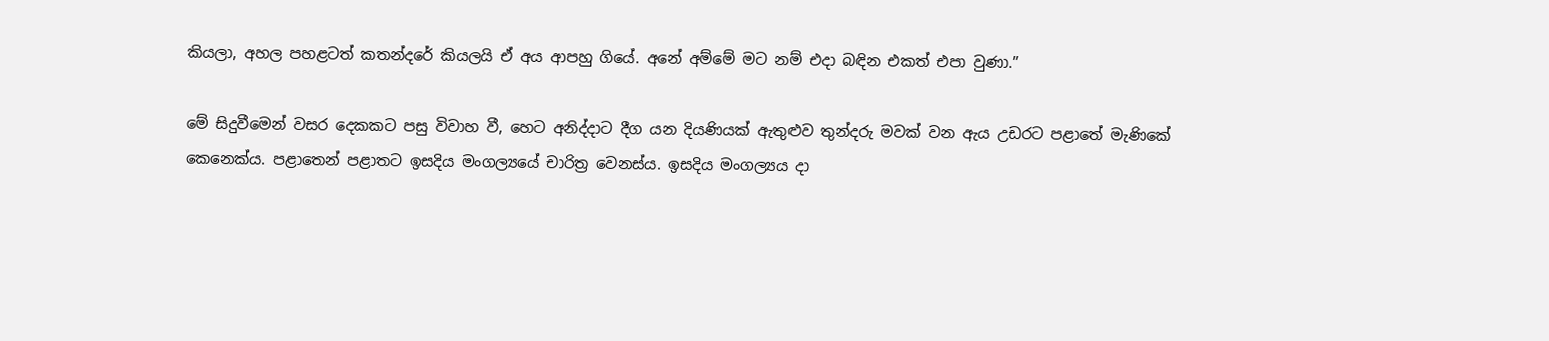කියලා, අහල පහළටත් කතන්දරේ කියලයි ඒ අය ආපහු ගියේ. අනේ අම්මේ මට නම් එදා බඳින එකත් එපා වුණා.”

මේ සිදුවීමෙන් වසර දෙකකට පසු විවාහ වී, හෙට අනිද්දාට දීග යන දියණියක් ඇතුළුව තුන්දරු මවක් වන ඇය උඩරට පළාතේ මැණිකේ කෙනෙක්ය. පළාතෙන් පළාතට ඉසදිය මංගල්‍යයේ චාරිත්‍ර වෙනස්ය. ඉසදිය මංගල්‍යය දා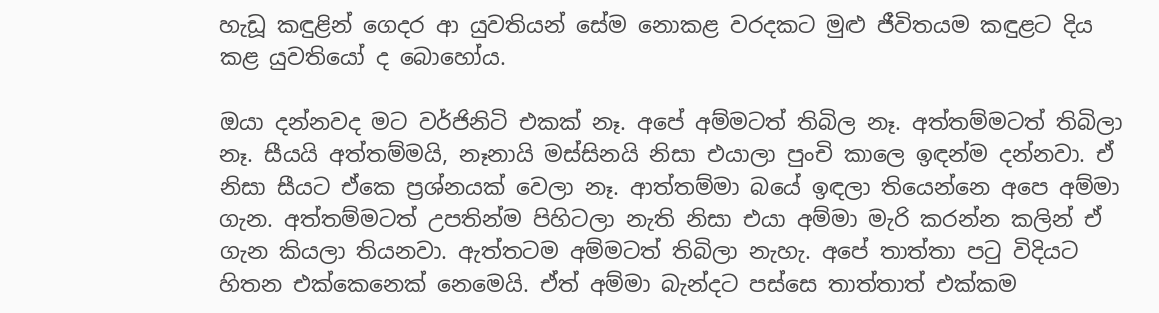හැඩූ කඳුළින් ගෙදර ආ යුවතියන් සේම නොකළ වරදකට මුළු ජීවිතයම කඳුළට දිය කළ යුවතියෝ ද බොහෝය.

ඔයා දන්නවද මට වර්ජිනිටි එකක් නෑ. අපේ අම්මටත් තිබිල නෑ. අත්තම්මටත් තිබිලා නෑ. සීයයි අත්තම්මයි, නෑනායි මස්සිනයි නිසා එයාලා පුංචි කාලෙ ඉඳන්ම දන්නවා. ඒ නිසා සීයට ඒකෙ ප්‍රශ්නයක් වෙලා නෑ. ආත්තම්මා බයේ ඉඳලා තියෙන්නෙ අපෙ අම්මා ගැන. අත්තම්මටත් උපතින්ම පිහිටලා නැති නිසා එයා අම්මා මැරි කරන්න කලින් ඒ ගැන කියලා තියනවා. ඇත්තටම අම්මටත් තිබිලා නැහැ. අපේ තාත්තා පටු විදියට හිතන එක්කෙනෙක් නෙමෙයි. ඒත් අම්මා බැන්දට පස්සෙ තාත්තාත් එක්කම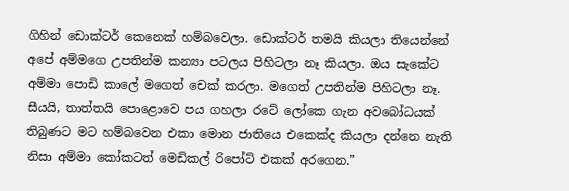ගිහින් ඩොක්ටර් කෙනෙක් හම්බවෙලා. ඩොක්ටර් තමයි කියලා තියෙන්නේ අපේ අම්ම‍ගෙ උපතින්ම කන්‍යා පටලය පිහිටලා නෑ කියලා. ඔය සැකේට අම්මා පොඩි කාලේ මගෙත් චෙක් කරලා. මගෙත් උපතින්ම පිහිටලා නෑ. සීයයි, තාත්තයි පොළොවෙ පය ගහලා රටේ ලෝකෙ ගැන අවබෝධයක් තිබුණට මට හම්බවෙන එකා මොන ජාතියෙ එකෙක්ද කියලා දන්නෙ නැති නිසා අම්මා කෝකටත් මෙඩිකල් රිපෝට් එකක් අරගෙන.”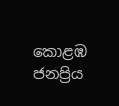කොළඹ ජනප්‍රිය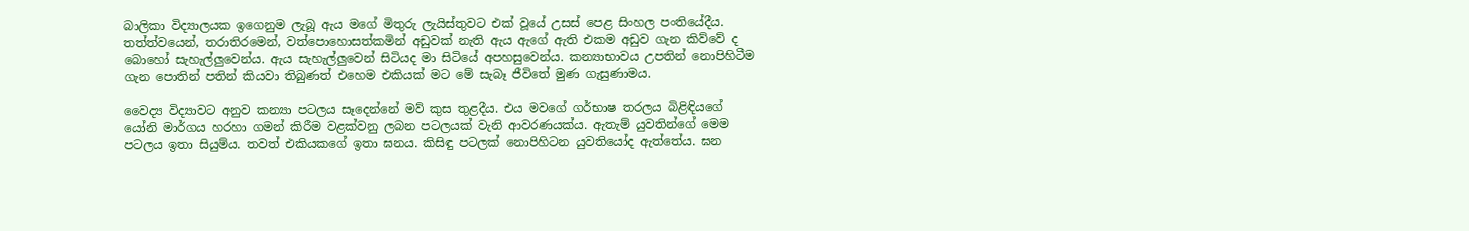බාලිකා විද්‍යාලයක ඉගෙනුම ලැබූ ඇය මගේ මිතුරු ලැයිස්තුවට එක් වූයේ උසස් පෙළ සිංහල පංතියේදීය. තත්ත්වයෙන්, තරාතිරමෙන්, වත්පො‍හොසත්කමින් අඩුවක් නැති ඇය ඇගේ ඇති එකම අඩුව ගැන කිව්වේ ද බොහෝ සැහැල්ලුවෙන්ය. ඇය සැහැල්ලුවෙන් සිටියද මා සිටියේ අපහසුවෙන්ය. කන්‍යාභාවය උපතින් නොපිහිටීම ගැන පොතින් පතින් කියවා තිබුණත් එහෙම එකියක් මට මේ සැබෑ ජීවිතේ මුණ ගැසුණාමය.

වෛද්‍ය විද්‍යාවට අනුව කන්‍යා පටලය සෑදෙන්නේ මව් කුස තුළදීය. එය මවගේ ගර්භාෂ තරලය බිළිඳියගේ යෝනි මාර්ගය හරහා ගමන් කිරීම වළක්වනු ලබන පටලයක් වැනි ආවරණයක්ය. ඇතැම් යුවතින්ගේ මෙම පටලය ඉතා සියුම්ය. තවත් එකියකගේ ඉතා ඝනය. කිසිඳු පටලක් නොපිහිටන යුවතියෝද ඇත්තේය. ඝන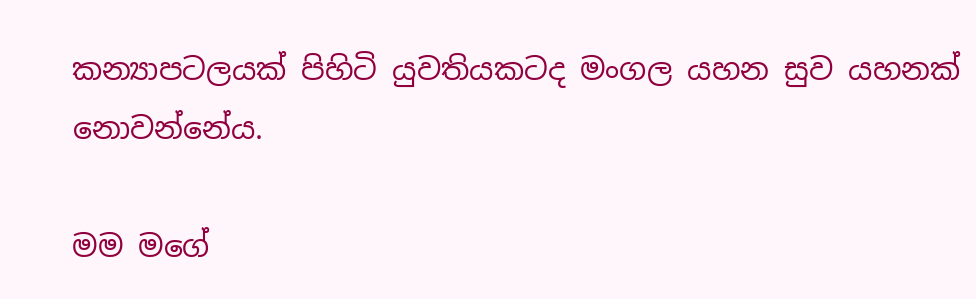කන්‍යාපටලයක් පිහිටි යුවතියකටද මංගල යහන සුව යහනක් නොවන්නේය.

මම මගේ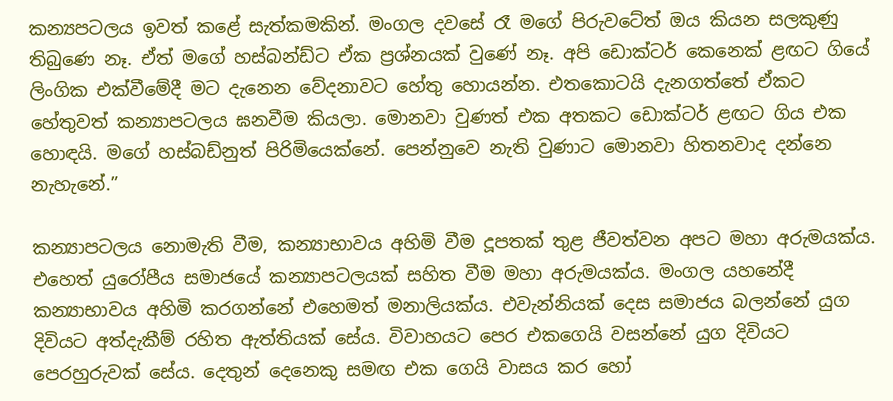කන්‍යපටලය ඉවත් කළේ සැත්කමකින්. මංගල දවසේ රෑ මගේ පිරුවටේත් ඔය කියන සලකුණු තිබුණෙ නෑ. ඒත් මගේ හස්බන්ඩ්ට ඒක ප්‍රශ්නයක් වුණේ නෑ. අපි ඩොක්ටර් කෙනෙක් ළඟට ගියේ ලිංගික එක්වීමේදී මට දැනෙන වේදනාවට හේතු හොයන්න. එත‍කොටයි දැනගත්තේ ඒකට හේතුවත් කන්‍යාපටලය ඝනවීම කියලා. මොනවා වුණත් එක අතකට ඩොක්ටර් ළඟට ගිය එක හොඳයි. මගේ හස්බඩ්නුත් පිරිමියෙක්නේ. පෙන්නුවෙ නැති වුණාට මොනවා හිතනවාද දන්නෙ නැහැනේ.”

කන්‍යාපටලය නොමැති වීම, කන්‍යාභාවය අහිමි වීම දූපතක් තුළ ජීවත්වන අපට මහා අරුමයක්ය. එහෙත් යුරෝපීය සමාජයේ කන්‍යාපටලයක් සහිත වීම මහා අරුමයක්ය. මංගල යහනේදී කන්‍යාභාවය අහිමි කරගන්නේ එහෙමත් මනාලියක්ය. එවැන්නියක් දෙස සමාජය බලන්නේ යුග දිවියට අත්දැකීම් රහිත ඇත්තියක් සේය. විවාහයට පෙර එකගෙයි වසන්නේ යුග දිවියට පෙරහුරුවක් සේය. දෙතුන් දෙනෙකු සමඟ එක ගෙයි වාසය කර හෝ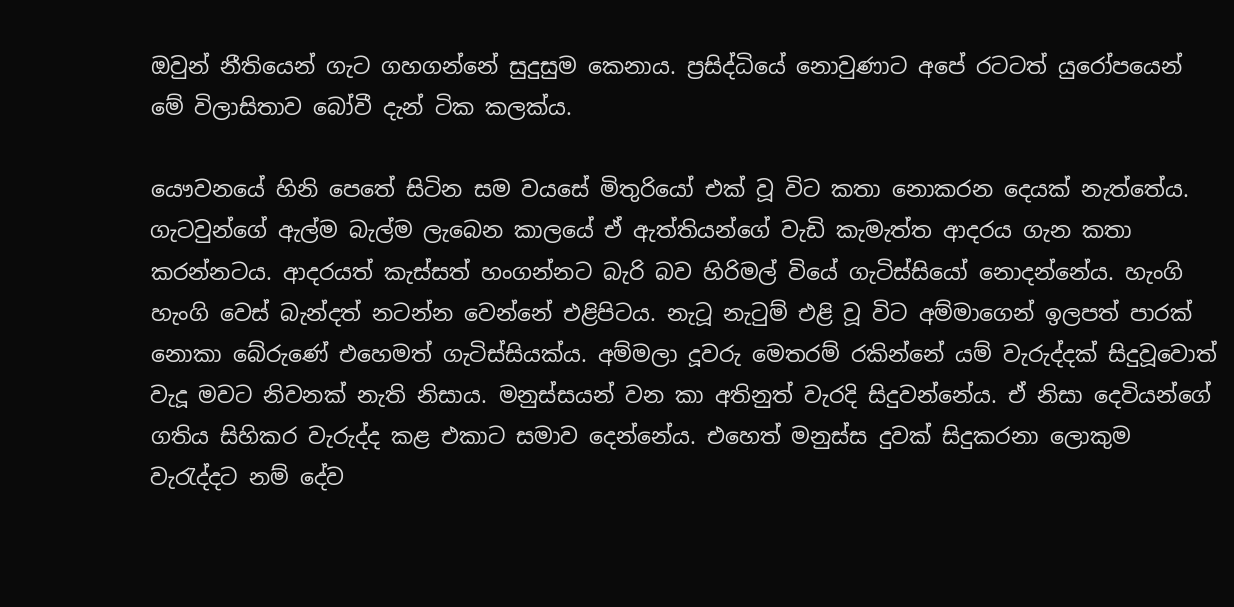ඔවුන් නීතියෙන් ගැට ගහගන්නේ සුදුසුම කෙනාය. ප්‍රසිද්ධියේ නොවුණාට අපේ රටටත් යුරෝපයෙන් මේ විලාසිතාව බෝවී දැන් ටික කලක්ය.

යෞවනයේ හිනි පෙතේ සිටින සම වයසේ මිතුරියෝ එක් වූ විට කතා නොකරන දෙයක් නැත්තේය. ගැටවුන්ගේ ඇල්ම බැල්ම ලැබෙන කාලයේ ඒ ඇත්තියන්ගේ වැඩි කැමැත්ත ආදරය ගැන කතා කරන්නටය. ආදරයත් කැස්සත් හංගන්නට බැරි බව හිරිමල් වියේ ගැටිස්සියෝ නොදන්නේය. හැංගි හැංගි වෙස් බැන්දත් නටන්න වෙන්නේ එළිපිටය. නැටූ නැටුම් එළි වූ විට අම්මාගෙන් ඉලපත් පාරක් නොකා බේරුණේ එහෙමත් ගැටිස්සියක්ය. අම්මලා දූවරු මෙතරම් රකින්නේ යම් වැරුද්දක් සිදුවූවොත් වැදූ මවට නිවනක් නැති නිසාය. මනුස්සයන් වන කා අතිනුත් වැරදි සිදුවන්නේය. ඒ නිසා දෙවියන්ගේ ගතිය සිහිකර වැරුද්ද කළ එකාට සමාව දෙන්නේය. එහෙත් මනුස්ස දුවක් සිදුකරනා ලොකුම වැරැද්දට නම් දේව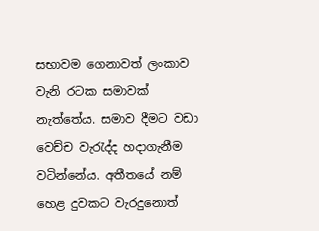සභාවම ගෙනාවත් ලංකාව වැනි රටක සමාවක් නැත්තේය. සමාව දීමට වඩා වෙච්ච වැරැද්ද හදාගැනීම වටින්නේය. අතීතයේ නම් හෙළ දුවකට වැරදුනොත්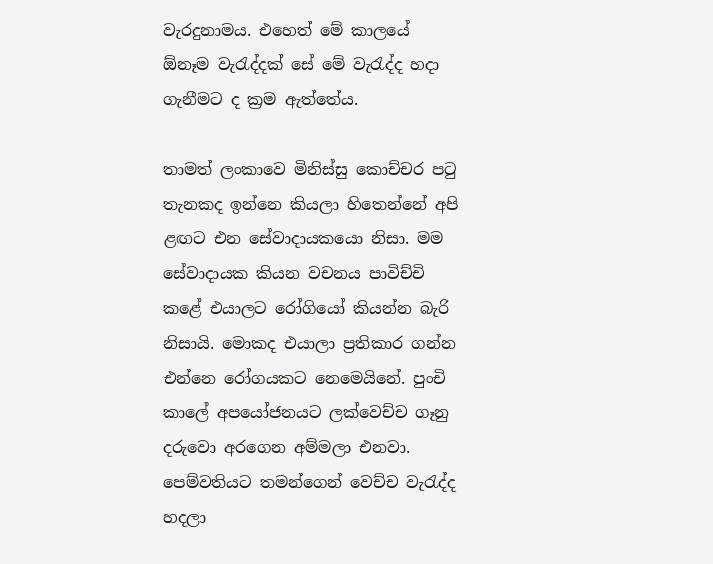වැරදුනාමය. එහෙත් මේ කාලයේ ඕනෑම වැරැද්දක් සේ මේ වැරැද්ද හදා ගැනීමට ද ක්‍රම ඇත්තේය.

තාමත් ලංකාවෙ මිනිස්සු කොච්චර පටු තැනකද ඉන්නෙ කියලා හිතෙන්නේ අපි ළඟට එන සේවාදායකයො නිසා. මම සේවාදායක කියන වචනය පාවිච්චි කළේ එයාලට රෝගියෝ කියන්න බැරි නිසායි. මොකද එයාලා ප්‍රතිකාර ගන්න එන්නෙ රෝගයකට නෙමෙයිනේ. පුංචි කාලේ අපයෝජනයට ලක්වෙච්ච ගෑනු දරුවො අරගෙන අම්මලා එනවා. පෙම්වතියට තමන්ගෙන් වෙච්ච වැරැද්ද හදලා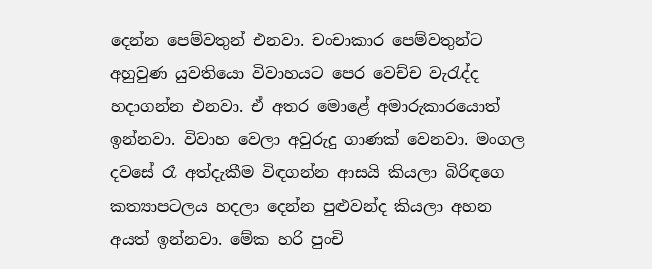දෙන්න පෙම්වතුන් එනවා. චංචාකාර පෙම්වතුන්ට අහුවුණ යුවතියො විවාහයට පෙර වෙච්ච වැරැද්ද හදාගන්න එනවා. ඒ අතර මොළේ අමාරුකාරයොත් ඉන්නවා. විවාහ වෙලා අවුරුදු ගාණක් වෙනවා. මංගල දවසේ රෑ අත්දැකීම විඳගන්න ආසයි කියලා බිරිඳගෙ කත්‍යාපටලය හදලා දෙන්න පුළුවන්ද කියලා අහන අයත් ඉන්නවා. මේක හරි පුංචි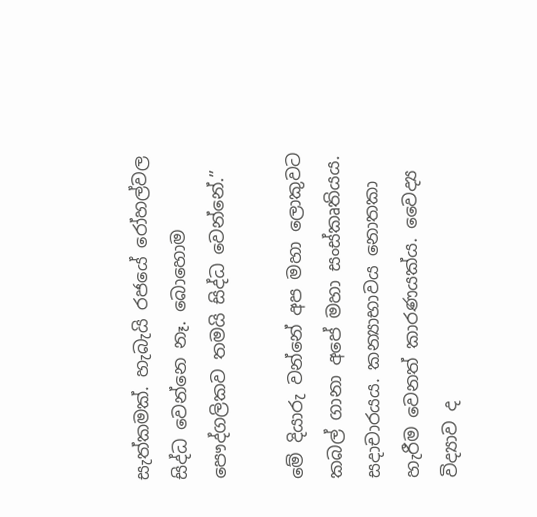සැත්කමක්. හැබැයි රජයේ රෝහල්වල සිද්ධ වෙන්නෙ නෑ. බොහොම පෞද්ගලිකව තමයි සිද්ධ වෙන්නේ.”

මේ දියාරු වන්නේ අප මහා ලොකුවට කබල් ගානා අපේ මහා සංස්කෘතියය. සදාචාරයය. කන්‍යාභාවය නොතකා හැරීම වෙනත් කාරණයක්ය. වෛද්‍ය විද්‍යාව ද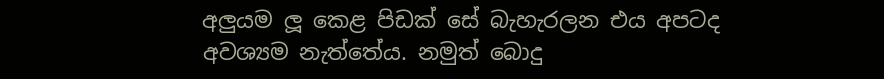අලුයම ලූ කෙළ පිඩක් සේ බැහැරලන එය අපටද අවශ්‍යම නැත්තේය. නමුත් බොදු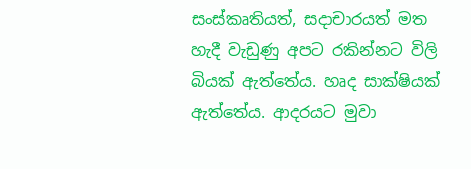සංස්කෘතියත්, සදාචාරයත් මත හැදී වැඩුණු අපට රකින්නට විලි බියක් ඇත්තේය. හෘද සාක්ෂියක් ඇත්තේය. ආදරයට මුවා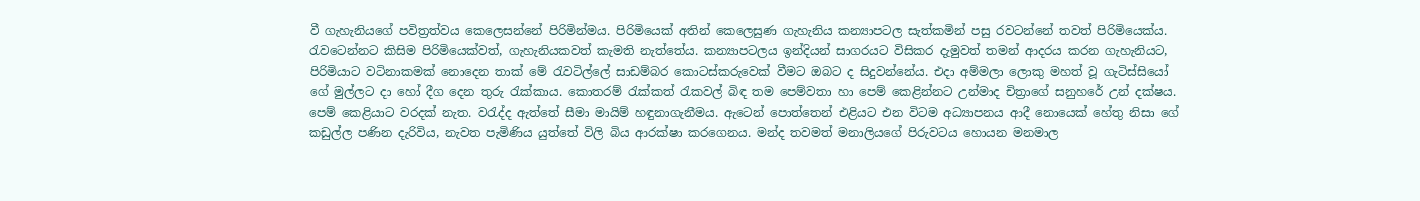වී ගැහැනියගේ පවිත්‍රත්වය කෙලෙසන්නේ පිරිමින්මය. පිරිමියෙක් අතින් කෙලෙසුණ ගැහැනිය කන්‍යාපටල සැත්කමින් පසු රවටන්නේ තවත් පිරිමියෙක්ය. රැවටෙන්නට කිසිම පිරිමියෙක්වත්, ගැහැනියකවත් කැමති නැත්තේය. කන්‍යාපටලය ඉන්දියන් සාගරයට විසිකර දැමුවත් තමන් ආදරය කරන ගැහැනියට, පිරිමියාට වටිනාකමක් නොදෙන තාක් මේ රැවටිල්ලේ සාඩම්බර කොටස්කරුවෙක් වීමට ඔබට ද සිදුවන්නේය. එදා අම්මලා ලොකු මහත් වූ ගැටිස්සියෝ ගේ මුල්ලට දා හෝ දීග දෙන තුරු රැක්කාය. කොතරම් රැක්කත් රැකවල් බිඳ ‍තම පෙම්වතා හා පෙම් කෙළින්නට උන්මාද චිත්‍රාගේ සනුහරේ උන් දක්ෂය. පෙම් කෙළියාට වරදක් නැත. වරැද්ද ඇත්තේ සීමා මායිම් හඳුනාගැනීමය. ඇටෙන් පොත්තෙන් එළියට එන විටම අධ්‍යාපනය ආදී නොයෙක් හේතු නිසා ගේ කඩුල්ල පණින දැරිවිය, නැවත පැමිණිය යුත්තේ විලි බිය ආරක්ෂා කරගෙනය. මන්ද තවමත් මනාලියගේ පිරුවටය හොයන මනමාල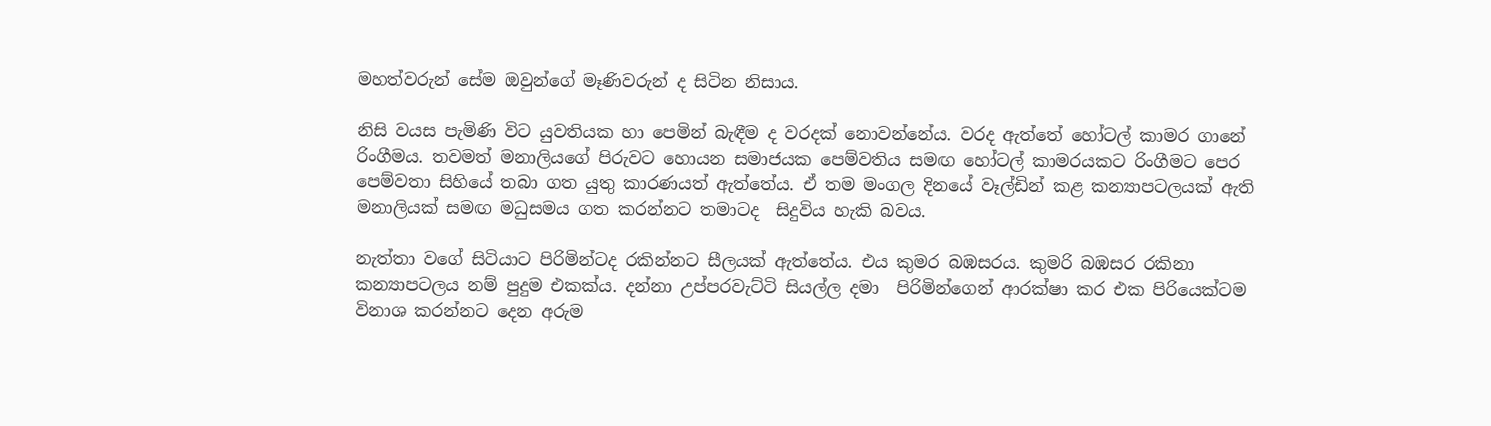මහත්වරුන් සේම ඔවුන්ගේ මෑණිවරුන් ද සිටින නිසාය.

නිසි වයස පැමිණි විට යුවතියක හා පෙමින් බැඳීම ද වරදක් නොවන්නේය. වරද ඇත්තේ හෝටල් කාමර ගානේ රිංගීමය. තවමත් මනාලියගේ පිරුවට හොයන සමාජයක පෙම්වතිය සමඟ‍ හෝටල් කාමරයකට රිංගීමට පෙර පෙම්වතා සිහියේ තබා ගත යුතු කාරණයත් ඇත්තේය. ඒ තම මංගල දිනයේ වෑල්ඩින් කළ කන්‍යාපටලයක් ඇති මනාලියක් සමඟ මධුසමය ගත කරන්නට තමාටද  සිදුවිය හැකි බවය.

නැත්තා වගේ සිටියාට පිරිමින්ටද රකින්නට සීලයක් ඇත්තේය. එය කුමර බඹසරය. කුමරි බඹසර රකිනා කන්‍යාපටලය නම් පුදුම එකක්ය. දන්නා උප්පරවැට්ටි සියල්ල දමා  පිරිමින්ගෙන් ආරක්ෂා කර එක පිරියෙක්ටම විනාශ කරන්නට දෙන අරුම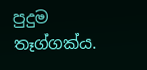පුදුම තෑග්ගක්ය.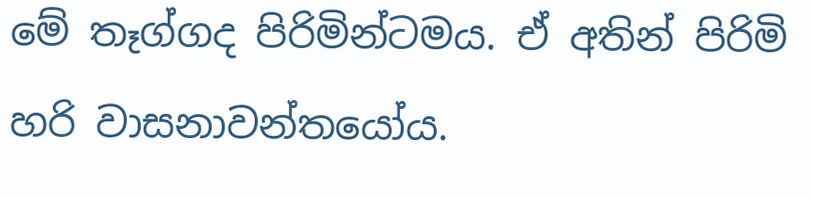මේ තෑග්ගද පිරිමින්ටමය. ඒ අතින් පිරිමි හරි වාසනාවන්තයෝය.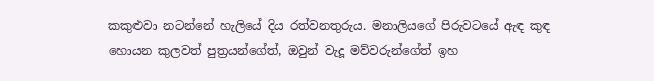කකුළුවා නටන්නේ හැලියේ දිය රත්වනතුරුය. මනාලියගේ පිරුවටයේ ඇඳ කුඳ හොයන කුලවත් පුත්‍රයන්ගේත්, ඔවුන් වැදූ මව්වරුන්ගේත් ඉහ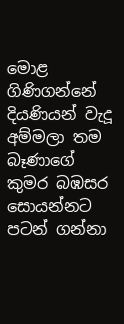මොළ ගිණිගන්නේ  දියණියන් වැදූ අම්මලා තම බෑණාගේ කුමර බඹසර සොයන්නට පටන් ගන්නා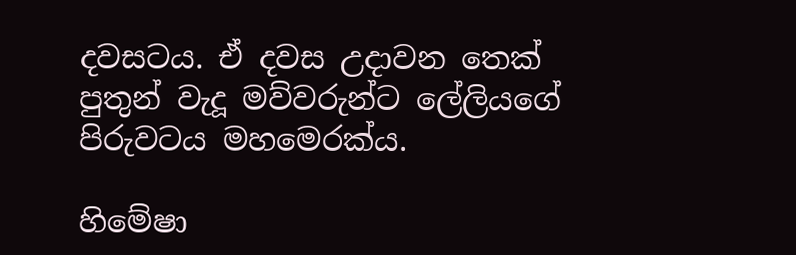දවසටය. ඒ දවස උදාවන තෙක් පුතුන් වැදූ මව්වරුන්ට ලේලියගේ පිරුවටය මහමෙරක්ය.

හිමේෂා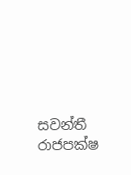සවන්තී රාජපක්ෂ